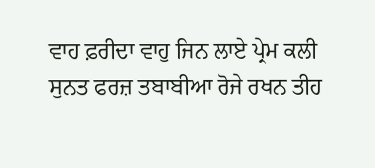ਵਾਹ ਫ਼ਰੀਦਾ ਵਾਹੁ ਜਿਨ ਲਾਏ ਪ੍ਰੇਮ ਕਲੀ
ਸੁਨਤ ਫਰਜ਼ ਤਬਾਬੀਆ ਰੋਜੇ ਰਖਨ ਤੀਹ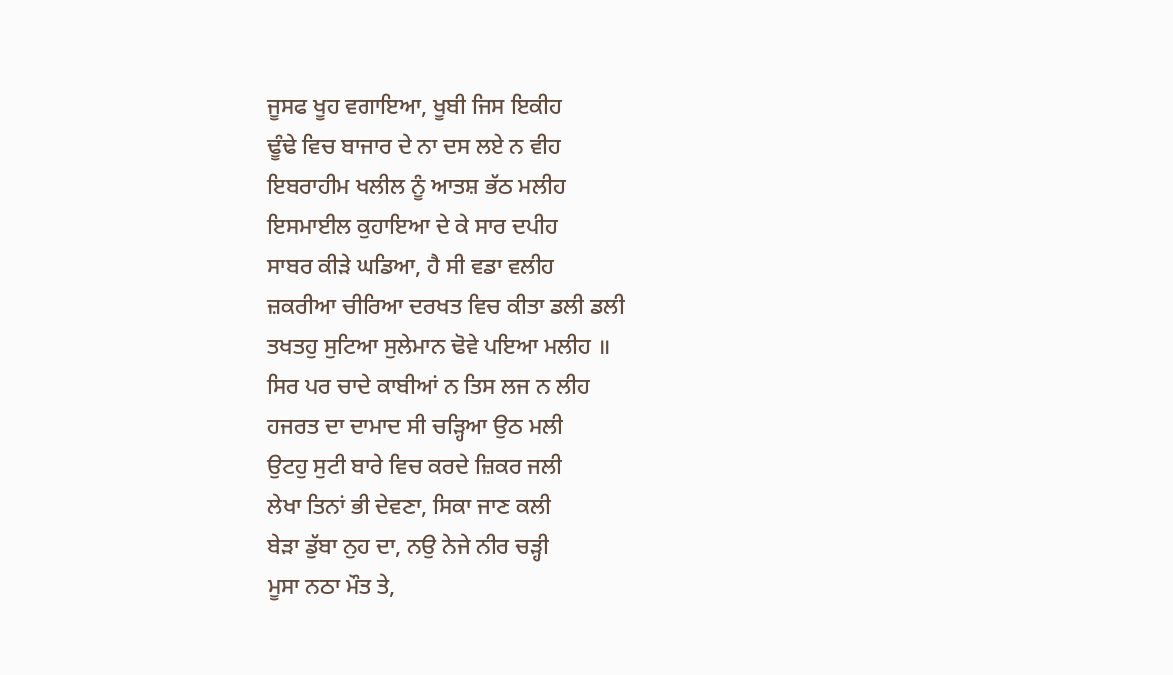ਜੂਸਫ ਖੂਹ ਵਗਾਇਆ, ਖੂਬੀ ਜਿਸ ਇਕੀਹ
ਢੂੰਢੇ ਵਿਚ ਬਾਜਾਰ ਦੇ ਨਾ ਦਸ ਲਏ ਨ ਵੀਹ
ਇਬਰਾਹੀਮ ਖਲੀਲ ਨੂੰ ਆਤਸ਼ ਭੱਠ ਮਲੀਹ
ਇਸਮਾਈਲ ਕੁਹਾਇਆ ਦੇ ਕੇ ਸਾਰ ਦਪੀਹ
ਸਾਬਰ ਕੀੜੇ ਘਡਿਆ, ਹੈ ਸੀ ਵਡਾ ਵਲੀਹ
ਜ਼ਕਰੀਆ ਚੀਰਿਆ ਦਰਖਤ ਵਿਚ ਕੀਤਾ ਡਲੀ ਡਲੀ
ਤਖਤਹੁ ਸੁਟਿਆ ਸੁਲੇਮਾਨ ਢੋਵੇ ਪਇਆ ਮਲੀਹ ॥
ਸਿਰ ਪਰ ਚਾਦੇ ਕਾਬੀਆਂ ਨ ਤਿਸ ਲਜ ਨ ਲੀਹ
ਹਜਰਤ ਦਾ ਦਾਮਾਦ ਸੀ ਚੜ੍ਹਿਆ ਉਠ ਮਲੀ
ਉਟਹੁ ਸੁਟੀ ਬਾਰੇ ਵਿਚ ਕਰਦੇ ਜ਼ਿਕਰ ਜਲੀ
ਲੇਖਾ ਤਿਨਾਂ ਭੀ ਦੇਵਣਾ, ਸਿਕਾ ਜਾਣ ਕਲੀ
ਬੇੜਾ ਡੁੱਬਾ ਨੁਹ ਦਾ, ਨਉ ਨੇਜੇ ਨੀਰ ਚੜ੍ਹੀ
ਮੂਸਾ ਨਠਾ ਮੌਤ ਤੇ,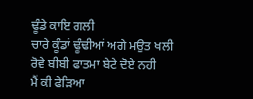ਢੂੰਡੇ ਕਾਇ ਗਲੀ
ਚਾਰੇ ਕੂੰਡਾਂ ਢੂੰਢੀਆਂ ਅਗੇ ਮਉਤ ਖਲੀ
ਰੋਵੇ ਬੀਬੀ ਫਾਤਮਾ ਬੇਟੇ ਦੋਏ ਨਹੀ
ਮੈਂ ਕੀ ਫੇੜਿਆ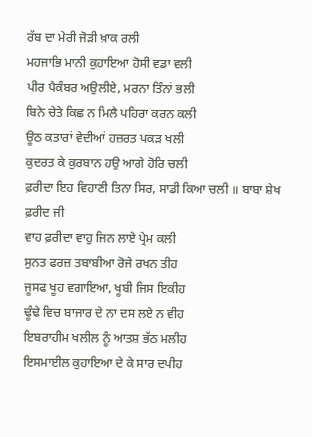ਰੱਬ ਦਾ ਮੇਰੀ ਜੋੜੀ ਖ਼ਾਕ ਰਲੀ
ਮਹਜਾਭਿ ਮਾਨੀ ਕੁਹਾਇਆ ਹੋਸੀ ਵਡਾ ਵਲੀ
ਪੀਰ ਪੈਕੰਬਰ ਅਉਲੀਏ, ਮਰਨਾ ਤਿੰਨਾਂ ਭਲੀ
ਬਿਨੇ ਚੇਤੇ ਕਿਛ ਨ ਮਿਲੈ ਪਹਿਰਾ ਕਰਨ ਕਲੀ
ਊਠ ਕਤਾਰਾਂ ਵੇਦੀਆਂ ਹਜ਼ਰਤ ਪਕੜ ਖਲੀ
ਕੁਦਰਤ ਕੇ ਕੁਰਬਾਨ ਹਉ ਆਗੇ ਹੋਰਿ ਚਲੀ
ਫ਼ਰੀਦਾ ਇਹ ਵਿਹਾਣੀ ਤਿਨਾ ਸਿਰ, ਸਾਡੀ ਕਿਆ ਚਲੀ ॥ ਬਾਬਾ ਸ਼ੇਖ ਫ਼ਰੀਦ ਜੀ
ਵਾਹ ਫ਼ਰੀਦਾ ਵਾਹੁ ਜਿਨ ਲਾਏ ਪ੍ਰੇਮ ਕਲੀ
ਸੁਨਤ ਫਰਜ਼ ਤਬਾਬੀਆ ਰੋਜੇ ਰਖਨ ਤੀਹ
ਜੂਸਫ ਖੂਹ ਵਗਾਇਆ, ਖੂਬੀ ਜਿਸ ਇਕੀਹ
ਢੂੰਢੇ ਵਿਚ ਬਾਜਾਰ ਦੇ ਨਾ ਦਸ ਲਏ ਨ ਵੀਹ
ਇਬਰਾਹੀਮ ਖਲੀਲ ਨੂੰ ਆਤਸ਼ ਭੱਠ ਮਲੀਹ
ਇਸਮਾਈਲ ਕੁਹਾਇਆ ਦੇ ਕੇ ਸਾਰ ਦਪੀਹ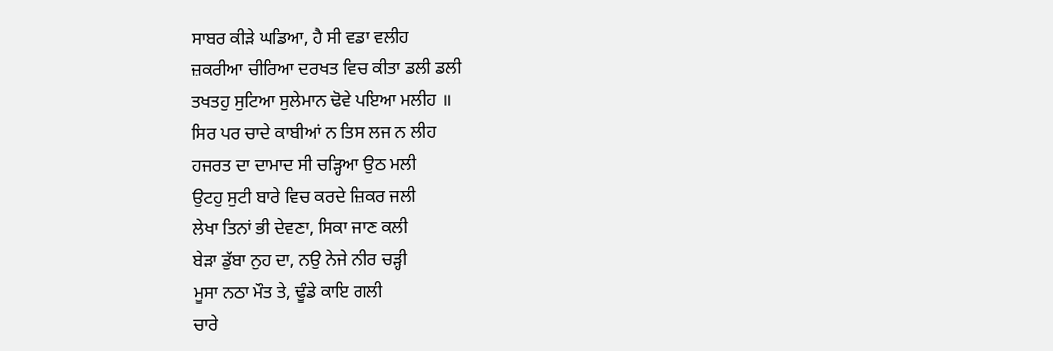ਸਾਬਰ ਕੀੜੇ ਘਡਿਆ, ਹੈ ਸੀ ਵਡਾ ਵਲੀਹ
ਜ਼ਕਰੀਆ ਚੀਰਿਆ ਦਰਖਤ ਵਿਚ ਕੀਤਾ ਡਲੀ ਡਲੀ
ਤਖਤਹੁ ਸੁਟਿਆ ਸੁਲੇਮਾਨ ਢੋਵੇ ਪਇਆ ਮਲੀਹ ॥
ਸਿਰ ਪਰ ਚਾਦੇ ਕਾਬੀਆਂ ਨ ਤਿਸ ਲਜ ਨ ਲੀਹ
ਹਜਰਤ ਦਾ ਦਾਮਾਦ ਸੀ ਚੜ੍ਹਿਆ ਉਠ ਮਲੀ
ਉਟਹੁ ਸੁਟੀ ਬਾਰੇ ਵਿਚ ਕਰਦੇ ਜ਼ਿਕਰ ਜਲੀ
ਲੇਖਾ ਤਿਨਾਂ ਭੀ ਦੇਵਣਾ, ਸਿਕਾ ਜਾਣ ਕਲੀ
ਬੇੜਾ ਡੁੱਬਾ ਨੁਹ ਦਾ, ਨਉ ਨੇਜੇ ਨੀਰ ਚੜ੍ਹੀ
ਮੂਸਾ ਨਠਾ ਮੌਤ ਤੇ, ਢੂੰਡੇ ਕਾਇ ਗਲੀ
ਚਾਰੇ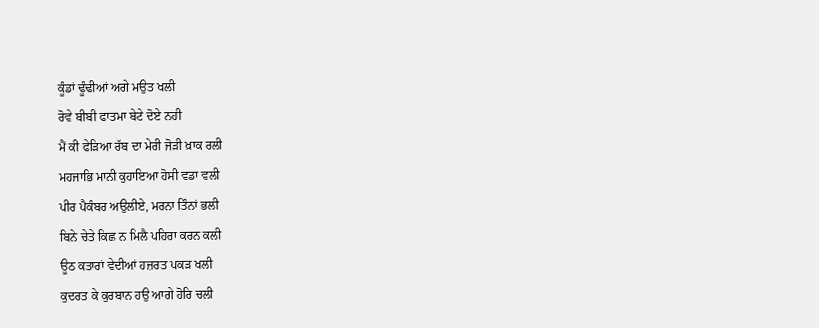ਕੂੰਡਾਂ ਢੂੰਢੀਆਂ ਅਗੇ ਮਉਤ ਖਲੀ
ਰੋਵੇ ਬੀਬੀ ਫਾਤਮਾ ਬੇਟੇ ਦੋਏ ਨਹੀ
ਮੈਂ ਕੀ ਫੇੜਿਆ ਰੱਬ ਦਾ ਮੇਰੀ ਜੋੜੀ ਖ਼ਾਕ ਰਲੀ
ਮਹਜਾਭਿ ਮਾਨੀ ਕੁਹਾਇਆ ਹੋਸੀ ਵਡਾ ਵਲੀ
ਪੀਰ ਪੈਕੰਬਰ ਅਉਲੀਏ, ਮਰਨਾ ਤਿੰਨਾਂ ਭਲੀ
ਬਿਨੇ ਚੇਤੇ ਕਿਛ ਨ ਮਿਲੈ ਪਹਿਰਾ ਕਰਨ ਕਲੀ
ਊਠ ਕਤਾਰਾਂ ਵੇਦੀਆਂ ਹਜ਼ਰਤ ਪਕੜ ਖਲੀ
ਕੁਦਰਤ ਕੇ ਕੁਰਬਾਨ ਹਉ ਆਗੇ ਹੋਰਿ ਚਲੀ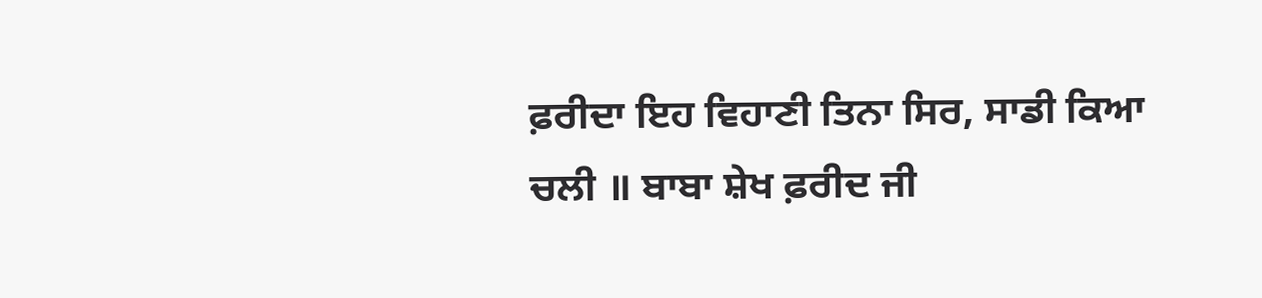ਫ਼ਰੀਦਾ ਇਹ ਵਿਹਾਣੀ ਤਿਨਾ ਸਿਰ, ਸਾਡੀ ਕਿਆ ਚਲੀ ॥ ਬਾਬਾ ਸ਼ੇਖ ਫ਼ਰੀਦ ਜੀ